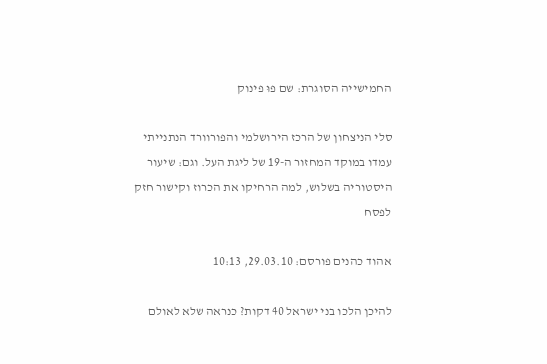החמישייה הסוגרת: שם פוּ פינוק

סלי הניצחון של הרכז הירושלמי והפורוורד הנתנייתי עמדו במוקד המחזור ה-19 של ליגת העל. וגם: שיעור היסטוריה בשלוש, למה הרחיקו את הכרוז וקישור חזק לפסח

אהוד כהנים פורסם: 29.03.10, 10:13

להיכן הלכו בני ישראל 40 דקות? כנראה שלא לאולם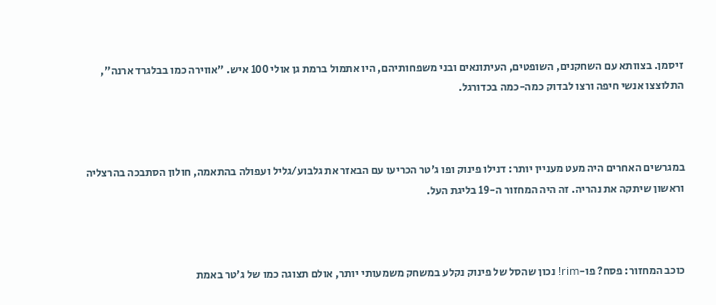זיסמן. בצוותא עם השחקנים, השופטים, העיתונאים ובני משפחותיהם, היו אתמול ברמת גן אולי 100 איש. "אווירה כמו בבלגרד ארנה", התלוצצו אנשי חיפה ורצו לבדוק כמה-כמה בכדורגל.



במגרשים האחרים היה מעט מעניין יותר: דנילו פינוק ופו ג'טר הכריעו עם הבאזר את גלבוע/גליל ועפולה בהתאמה, חולון הסתבכה בהרצליה וראשון שיתקה את נהריה. זה היה המחזור ה-19 בליגת העל.



כוכב המחזור: פסח? פו-rim! נכון שהסל של פינוק נקלע במשחק משמעותי יותר, אולם תצוגה כמו של ג'טר באמת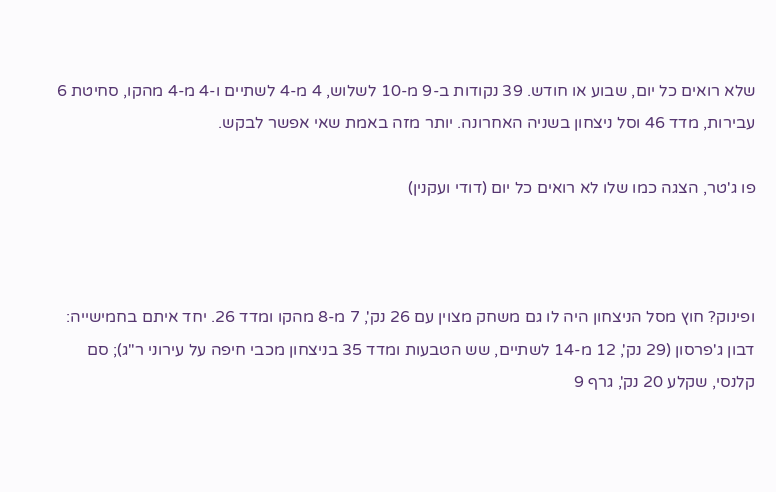שלא רואים כל יום, שבוע או חודש. 39 נקודות ב-9 מ-10 לשלוש, 4 מ-4 לשתיים ו-4 מ-4 מהקו, סחיטת 6 עבירות, מדד 46 וסל ניצחון בשניה האחרונה. יותר מזה באמת שאי אפשר לבקש.

פו ג'טר, הצגה כמו שלו לא רואים כל יום (דודי ועקנין)



ופינוק? חוץ מסל הניצחון היה לו גם משחק מצוין עם 26 נק', 7 מ-8 מהקו ומדד 26. יחד איתם בחמישייה: דבון ג'פרסון (29 נק', 12 מ-14 לשתיים, שש הטבעות ומדד 35 בניצחון מכבי חיפה על עירוני ר"ג); סם קלנסי, שקלע 20 נק', גרף 9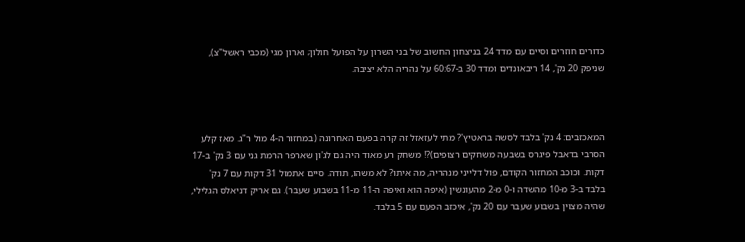כדורים חוזרים וסיים עם מדד 24 בניצחון החשוב של בני השרון על הפועל חולון; וארון מגי (מכבי ראשל"צ), שניפק 20 נק', 14 ריבאונדים ומדד 30 ב-60:67 על נהריה הלא יציבה.



המאכזבים: 4 נק' בלבד לסשה בראטיץ'? מתי לעזאזל זה קרה בפעם האחרונה (במחזור ה-4 מול ר"ג. מאז קלע הסרבי בדאבל פיגרס בשבעה משחקים רצופים)?! משחק רע מאוד היה גם לג'ון שארפר הרמת גני עם 3 נק' ב-17 דקות. וכוכב המחזור הקודם, פול דלייני מנהריה, מה איתו? לא משהו, תודה. סיים אתמול 31 דקות עם 7 נק' בלבד ב-3 מ-10 מהשדה ו-0 מ-2 מהעונשין (איפה הוא ואיפה ה-11 מ-11 בשבוע שעבר). גם אריק דניאלס הגלילי, שהיה מצוין בשבוע שעבר עם 20 נק', איכזב הפעם עם 5 בלבד.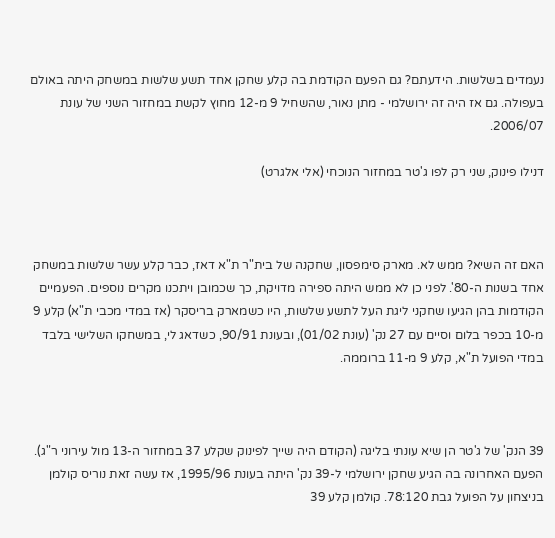נעמדים בשלשות. הידעתם? גם הפעם הקודמת בה קלע שחקן אחד תשע שלשות במשחק היתה באולם בעפולה. גם אז היה זה ירושלמי - מתן נאור, שהשחיל 9 מ-12 מחוץ לקשת במחזור השני של עונת 2006/07.

דנילו פינוק, שני רק לפו ג'טר במחזור הנוכחי (אלי אלגרט)



האם זה השיא? ממש לא. מארק סימפסון, שחקנה של בית"ר ת"א דאז, כבר קלע עשר שלשות במשחק אחד בשנות ה-80'. לפני כן לא ממש היתה ספירה מדויקת, כך שכמובן ויתכנו מקרים נוספים. הפעמיים הקודמות בהן הגיעו שחקני ליגת העל לתשע שלשות, היו כשמארק בריסקר (אז במדי מכבי ת"א) קלע 9 מ-10 בכפר בלום וסיים עם 27 נק' (עונת 01/02), ובעונת 90/91, כשדאג לי, במשחקו השלישי בלבד במדי הפועל ת"א, קלע 9 מ-11 ברוממה.



39 הנק' של ג'טר הן שיא עונתי בליגה (הקודם היה שייך לפינוק שקלע 37 במחזור ה-13 מול עירוני ר"ג). הפעם האחרונה בה הגיע שחקן ירושלמי ל-39 נק' היתה בעונת 1995/96, אז עשה זאת נוריס קולמן בניצחון על הפועל גבת 78:120. קולמן קלע 39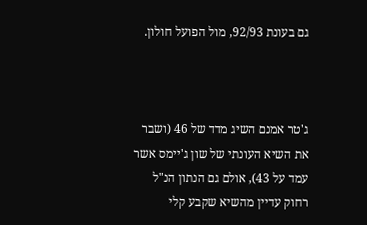גם בעונת 92/93, מול הפועל חולון.



ג'טר אמנם השיג מדד של 46 (ושבר את השיא העונתי של שון ג'יימס אשר עמד על 43), אולם גם הנתון הנ"ל רחוק עדיין מהשיא שקבע קלי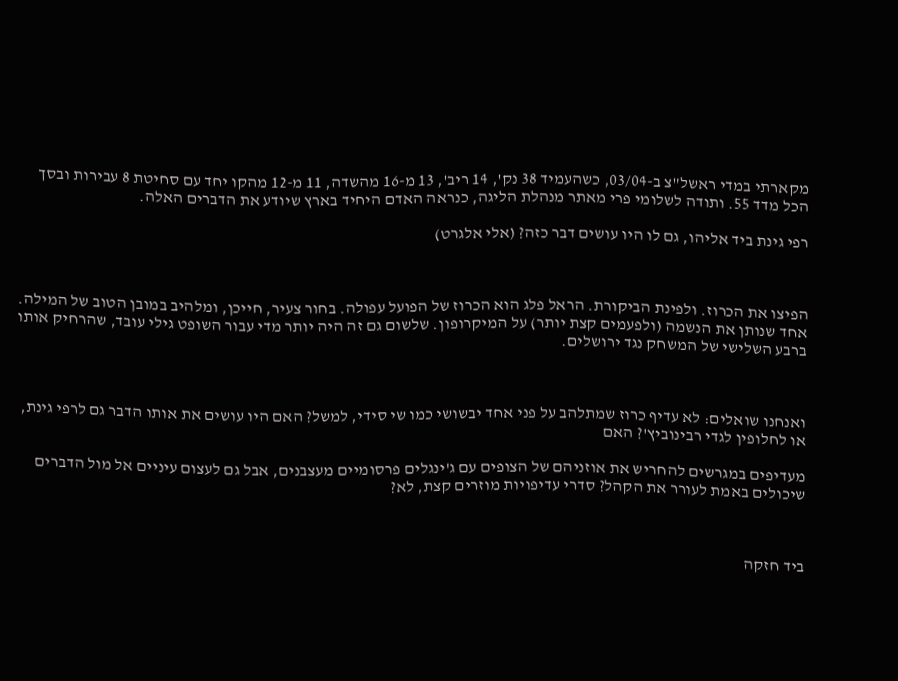מקארתי במדי ראשל"צ ב-03/04, כשהעמיד 38 נק', 14 ריב', 13 מ-16 מהשדה, 11 מ-12 מהקו יחד עם סחיטת 8 עבירות ובסך הכל מדד 55. ותודה לשלומי פרי מאתר מנהלת הליגה, כנראה האדם היחיד בארץ שיודע את הדברים האלה.

רפי גינת ביד אליהו, גם לו היו עושים דבר כזה? (אלי אלגרט)



הפיצו את הכרוז. ולפינת הביקורת. הראל פלג הוא הכרוז של הפועל עפולה. בחור צעיר, חייכן, ומלהיב במובן הטוב של המילה. אחד שנותן את הנשמה (ולפעמים קצת יותר) על המיקרופון. שלשום גם זה היה יותר מדי עבור השופט גילי עובד, שהרחיק אותו ברבע השלישי של המשחק נגד ירושלים.



ואנחנו שואלים: לא עדיף כרוז שמתלהב על פני אחד יבשושי כמו שי סידי, למשל? האם היו עושים את אותו הדבר גם לרפי גינת, או לחלופין לגדי רבינוביץ'? האם

מעדיפים במגרשים להחריש את אוזניהם של הצופים עם ג'ינגלים פרסומיים מעצבנים, אבל גם לעצום עיניים אל מול הדברים שיכולים באמת לעורר את הקהל? סדרי עדיפויות מוזרים קצת, לא?



ביד חזקה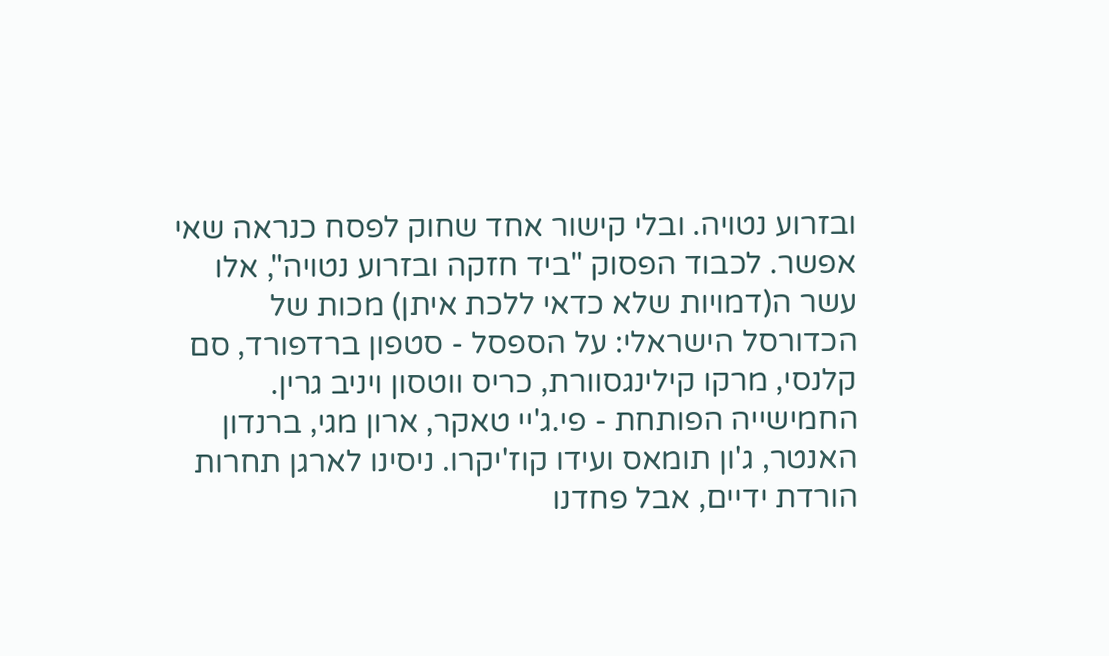ובזרוע נטויה. ובלי קישור אחד שחוק לפסח כנראה שאי אפשר. לכבוד הפסוק "ביד חזקה ובזרוע נטויה", אלו עשר ה(דמויות שלא כדאי ללכת איתן) מכות של הכדורסל הישראלי: על הספסל - סטפון ברדפורד, סם קלנסי, מרקו קילינגסוורת, כריס ווטסון ויניב גרין. החמישייה הפותחת - פי.ג'יי טאקר, ארון מגי, ברנדון האנטר, ג'ון תומאס ועידו קוז'יקרו. ניסינו לארגן תחרות הורדת ידיים, אבל פחדנו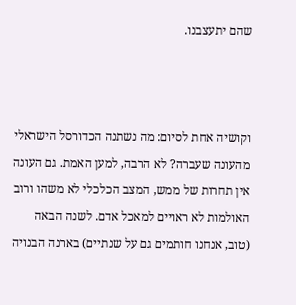שהם יתעצבנו.



וקושיה אחת לסיום: מה נשתנה הכדורסל הישראלי מהעונה שעברה? לא הרבה, למען האמת. גם העונה אין תחרות של ממש, המצב הכלכלי לא משהו ורוב האולמות לא ראויים למאכל אדם. לשנה הבאה (טוב, אנחנו חותמים גם על שנתיים) בארנה הבנויה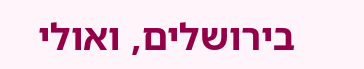בירושלים, ואולי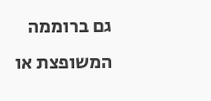גם ברוממה המשופצת או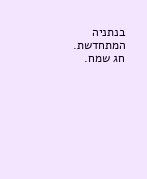בנתניה המתחדשת. חג שמח.